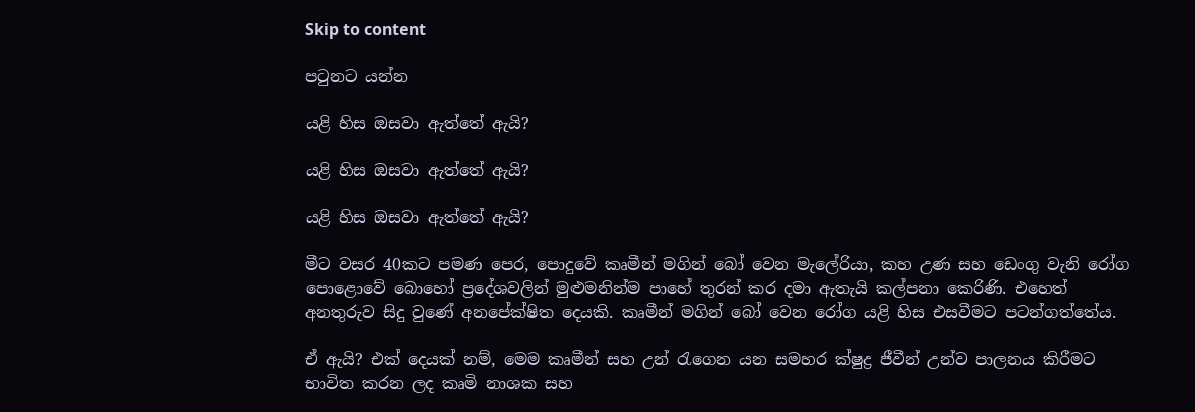Skip to content

පටුනට යන්න

යළි හිස ඔසවා ඇත්තේ ඇයි?

යළි හිස ඔසවා ඇත්තේ ඇයි?

යළි හිස ඔසවා ඇත්තේ ඇයි?

මීට වසර 40කට පමණ පෙර, පොදුවේ කෘමීන් මගින් බෝ වෙන මැලේරියා, කහ උණ සහ ඩෙංගු වැනි රෝග පොළොවේ බොහෝ ප්‍රදේශවලින් මුළුමනින්ම පාහේ තුරන් කර දමා ඇතැයි කල්පනා කෙරිණි. එහෙත් අනතුරුව සිදු වුණේ අනපේක්ෂිත දෙයකි. කෘමීන් මගින් බෝ වෙන රෝග යළි හිස එසවීමට පටන්ගත්තේය.

ඒ ඇයි? එක් දෙයක් නම්, මෙම කෘමීන් සහ උන් රැගෙන යන සමහර ක්ෂුද්‍ර ජීවීන් උන්ව පාලනය කිරීමට භාවිත කරන ලද කෘමි නාශක සහ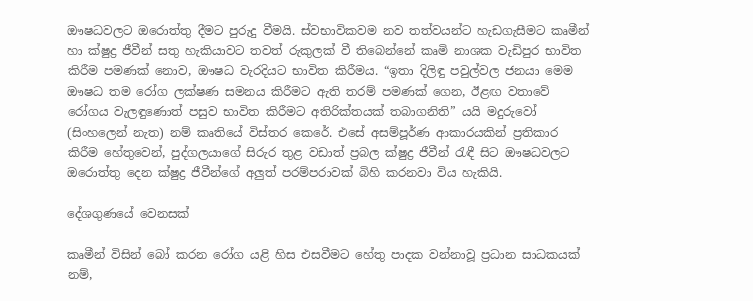ඖෂධවලට ඔරොත්තු දීමට පුරුදු වීමයි. ස්වභාවිකවම නව තත්වයන්ට හැඩගැසීමට කෘමීන් හා ක්ෂුද්‍ර ජීවීන් සතු හැකියාවට තවත් රුකුලක් වී තිබෙන්නේ කෘමි නාශක වැඩිපුර භාවිත කිරීම පමණක් නොව, ඖෂධ වැරදියට භාවිත කිරීමය. “ඉතා දිලිඳු පවුල්වල ජනයා මෙම ඖෂධ තම රෝග ලක්ෂණ සමනය කිරීමට ඇති තරම් පමණක් ගෙන, ඊළඟ වතාවේ රෝගය වැලඳුණොත් පසුව භාවිත කිරීමට අතිරික්තයක් තබාගනිති” යයි මදුරුවෝ (සිංහලෙන් නැත) නම් කෘතියේ විස්තර කෙරේ. එසේ අසම්පූර්ණ ආකාරයකින් ප්‍රතිකාර කිරීම හේතුවෙන්, පුද්ගලයාගේ සිරුර තුළ වඩාත් ප්‍රබල ක්ෂුද්‍ර ජීවීන් රැඳී සිට ඖෂධවලට ඔරොත්තු දෙන ක්ෂුද්‍ර ජීවීන්ගේ අලුත් පරම්පරාවක් බිහි කරනවා විය හැකියි.

දේශගුණයේ වෙනසක්

කෘමීන් විසින් බෝ කරන රෝග යළි හිස එසවීමට හේතු පාදක වන්නාවූ ප්‍රධාන සාධකයක් නම්,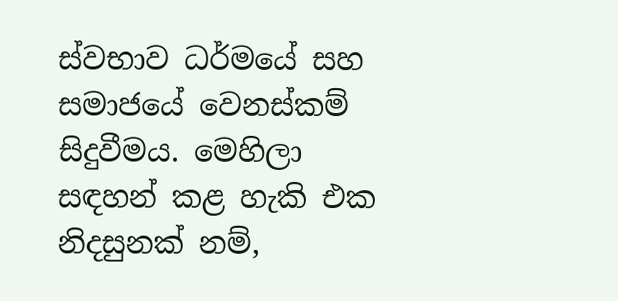ස්වභාව ධර්මයේ සහ සමාජයේ වෙනස්කම් සිදුවීමය. මෙහිලා සඳහන් කළ හැකි එක නිදසුනක් නම්,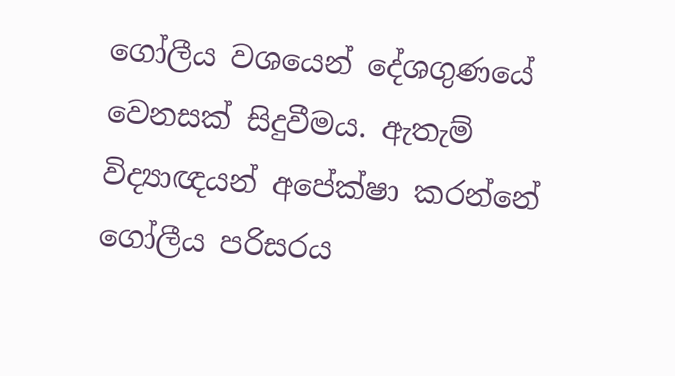ගෝලීය වශයෙන් දේශගුණයේ වෙනසක් සිදුවීමය. ඇතැම් විද්‍යාඥයන් අපේක්ෂා කරන්නේ ගෝලීය පරිසරය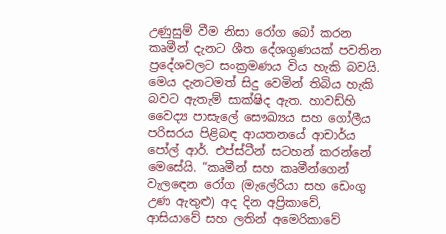උණුසුම් වීම නිසා රෝග බෝ කරන කෘමීන් දැනට ශීත දේශගුණයක් පවතින ප්‍රදේශවලට සංක්‍රමණය විය හැකි බවයි. මෙය දැනටමත් සිදු වෙමින් තිබිය හැකි බවට ඇතැම් සාක්ෂිද ඇත. හාවඩ්හි වෛද්‍ය පාසැලේ සෞඛ්‍යය සහ ගෝලීය පරිසරය පිළිබඳ ආයතනයේ ආචාර්ය පෝල් ආර්. එප්ස්ටීන් සටහන් කරන්නේ මෙසේයි. “කෘමීන් සහ කෘමීන්ගෙන් වැලඳෙන රෝග (මැලේරියා සහ ඩෙංගු උණ ඇතුළු) අද දින අප්‍රිකාවේ, ආසියාවේ සහ ලතින් අමෙරිකාවේ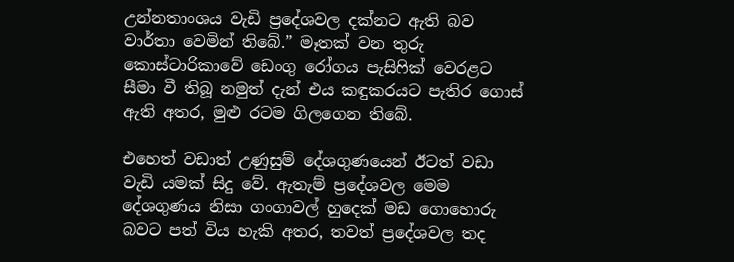උන්නතාංශය වැඩි ප්‍රදේශවල දක්නට ඇති බව වාර්තා වෙමින් තිබේ.” මෑතක් වන තුරු කොස්ටාරිකාවේ ඩෙංගු රෝගය පැසිෆික් වෙරළට සීමා වී තිබූ නමුත් දැන් එය කඳුකරයට පැතිර ගොස් ඇති අතර, මුළු රටම ගිලගෙන තිබේ.

එහෙත් වඩාත් උණුසුම් දේශගුණයෙන් ඊටත් වඩා වැඩි යමක් සිදු වේ. ඇතැම් ප්‍රදේශවල මෙම දේශගුණය නිසා ගංගාවල් හුදෙක් මඩ ගොහොරු බවට පත් විය හැකි අතර, තවත් ප්‍රදේශවල තද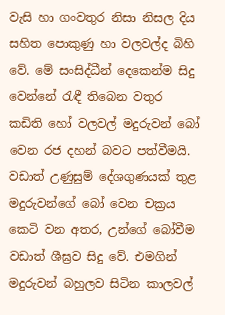වැසි හා ගංවතුර නිසා නිසල දිය සහිත පොකුණු හා වලවල්ද බිහි වේ. මේ සංසිද්ධීන් දෙකෙන්ම සිදු වෙන්නේ රැඳී තිබෙන වතුර කඩිති හෝ වලවල් මදුරුවන් බෝ වෙන රජ දහන් බවට පත්වීමයි. වඩාත් උණුසුම් දේශගුණයක් තුළ මදුරුවන්ගේ බෝ වෙන චක්‍රය කෙටි වන අතර, උන්ගේ බෝවීම වඩාත් ශීඝ්‍රව සිදු වේ. එමගින් මදුරුවන් බහුලව සිටින කාලවල්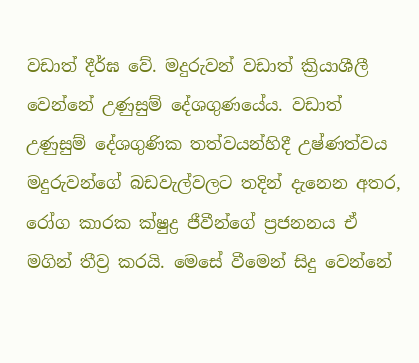වඩාත් දීර්ඝ වේ. මදුරුවන් වඩාත් ක්‍රියාශීලී වෙන්නේ උණුසුම් දේශගුණයේය. වඩාත් උණුසුම් දේශගුණික තත්වයන්හිදී උෂ්ණත්වය මදුරුවන්ගේ බඩවැල්වලට තදින් දැනෙන අතර, රෝග කාරක ක්ෂුද්‍ර ජීවීන්ගේ ප්‍රජනනය ඒ මගින් තීව්‍ර කරයි. මෙසේ වීමෙන් සිදු වෙන්නේ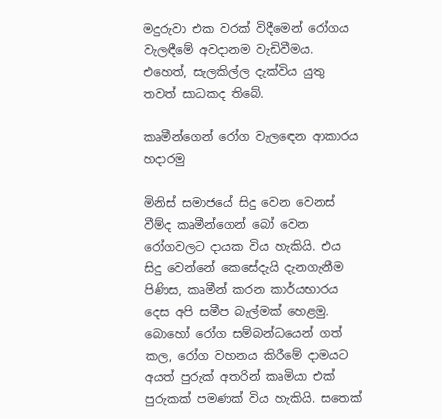මදුරුවා එක වරක් විදීමෙන් රෝගය වැලඳීමේ අවදානම වැඩිවීමය. එහෙත්, සැලකිල්ල දැක්විය යුතු තවත් සාධකද තිබේ.

කෘමීන්ගෙන් රෝග වැලඳෙන ආකාරය හදාරමු

මිනිස් සමාජයේ සිදු වෙන වෙනස් වීම්ද කෘමීන්ගෙන් බෝ වෙන රෝගවලට දායක විය හැකියි. එය සිදු වෙන්නේ කෙසේදැයි දැනගැනීම පිණිස, කෘමීන් කරන කාර්යභාරය දෙස අපි සමීප බැල්මක් හෙළමු. බොහෝ රෝග සම්බන්ධයෙන් ගත් කල, රෝග වහනය කිරීමේ දාමයට අයත් පුරුක් අතරින් කෘමියා එක් පුරුකක් පමණක් විය හැකියි. සතෙක්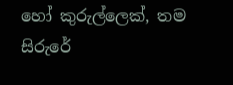හෝ කුරුල්ලෙක්, තම සිරුරේ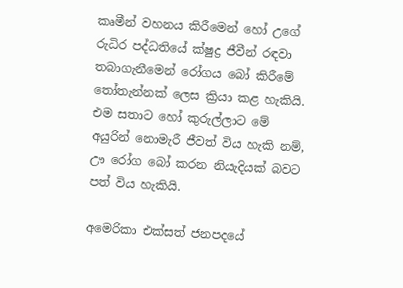කෘමීන් වහනය කිරීමෙන් හෝ උගේ රුධිර පද්ධතියේ ක්ෂුද්‍ර ජීවීන් රඳවා තබාගැනීමෙන් රෝගය බෝ කිරීමේ තෝතැන්නක් ලෙස ක්‍රියා කළ හැකියි. එම සතාට හෝ කුරුල්ලාට මේ අයුරින් නොමැරී ජීවත් විය හැකි නම්, ඌ රෝග බෝ කරන නියැදියක් බවට පත් විය හැකියි.

අමෙරිකා එක්සත් ජනපදයේ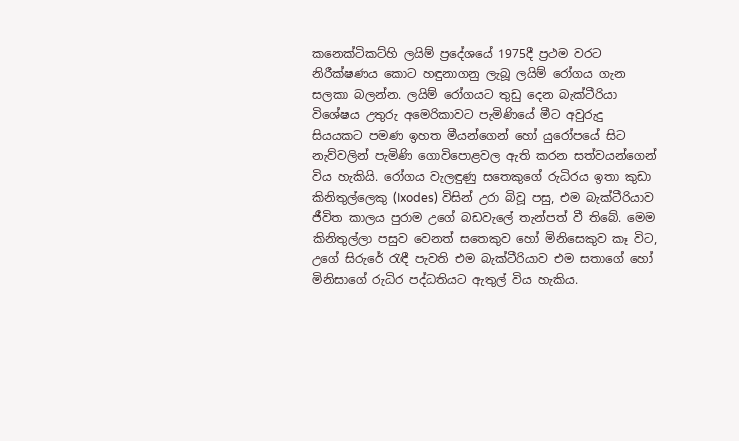කනෙක්ටිකට්හි ලයිම් ප්‍රදේශයේ 1975දී ප්‍රථම වරට නිරීක්ෂණය කොට හඳුනාගනු ලැබූ ලයිම් රෝගය ගැන සලකා බලන්න. ලයිම් රෝගයට තුඩු දෙන බැක්ටීරියා විශේෂය උතුරු අමෙරිකාවට පැමිණියේ මීට අවුරුදු සියයකට පමණ ඉහත මීයන්ගෙන් හෝ යුරෝපයේ සිට නැව්වලින් පැමිණි ගොවිපොළවල ඇති කරන සත්වයන්ගෙන් විය හැකියි. රෝගය වැලඳුණු සතෙකුගේ රුධිරය ඉතා කුඩා කිනිතුල්ලෙකු (Ixodes) විසින් උරා බිවූ පසු, එම බැක්ටීරියාව ජීවිත කාලය පුරාම උගේ බඩවැලේ තැන්පත් වී තිබේ. මෙම කිනිතුල්ලා පසුව වෙනත් සතෙකුව හෝ මිනිසෙකුව කෑ විට, උගේ සිරුරේ රැඳී පැවති එම බැක්ටීරියාව එම සතාගේ හෝ මිනිසාගේ රුධිර පද්ධතියට ඇතුල් විය හැකිය.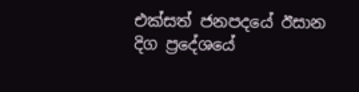එක්සත් ජනපදයේ ඊසාන දිග ප්‍රදේශයේ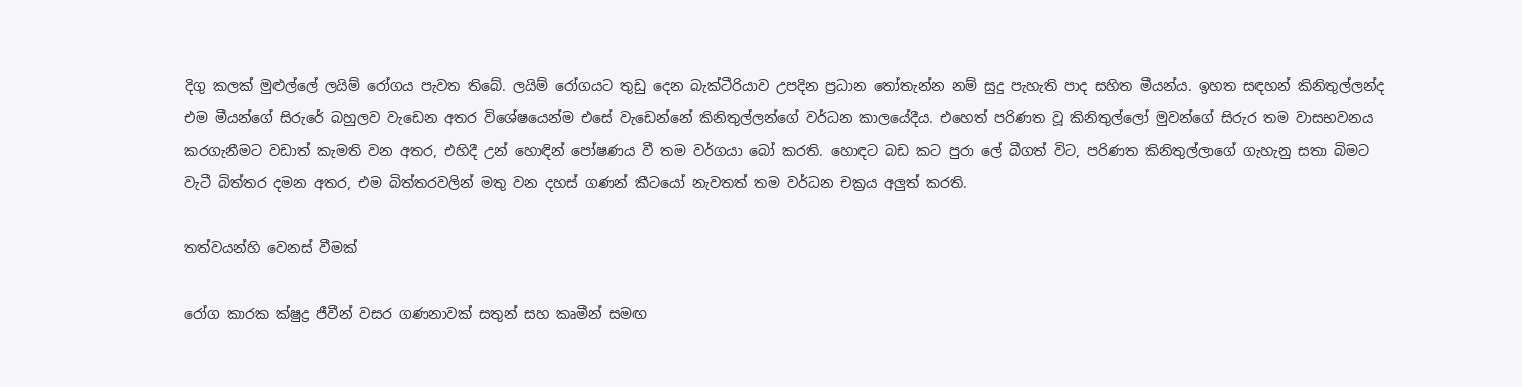දිගු කලක් මුළුල්ලේ ලයිම් රෝගය පැවත තිබේ. ලයිම් රෝගයට තුඩු දෙන බැක්ටීරියාව උපදින ප්‍රධාන තෝතැන්න නම් සුදු පැහැති පාද සහිත මීයන්ය. ඉහත සඳහන් කිනිතුල්ලන්ද එම මීයන්ගේ සිරුරේ බහුලව වැඩෙන අතර විශේෂයෙන්ම එසේ වැඩෙන්නේ කිනිතුල්ලන්ගේ වර්ධන කාලයේදීය. එහෙත් පරිණත වූ කිනිතුල්ලෝ මුවන්ගේ සිරුර තම වාසභවනය කරගැනීමට වඩාත් කැමති වන අතර, එහිදී උන් හොඳින් පෝෂණය වී තම වර්ගයා බෝ කරති. හොඳට බඩ කට පුරා ලේ බීගත් විට, පරිණත කිනිතුල්ලාගේ ගැහැනු සතා බිමට වැටී බිත්තර දමන අතර, එම බිත්තරවලින් මතු වන දහස් ගණන් කීටයෝ නැවතත් තම වර්ධන චක්‍රය අලුත් කරති.

තත්වයන්හි වෙනස් වීමක්

රෝග කාරක ක්ෂුද්‍ර ජීවීන් වසර ගණනාවක් සතුන් සහ කෘමීන් සමඟ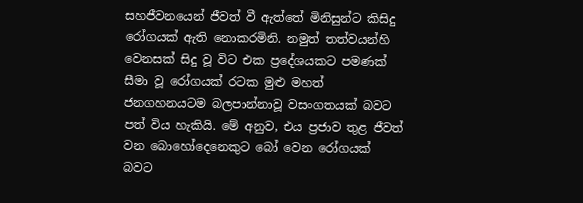සහජීවනයෙන් ජීවත් වී ඇත්තේ මිනිසුන්ට කිසිදු රෝගයක් ඇති නොකරමිනි. නමුත් තත්වයන්හි වෙනසක් සිදු වූ විට එක ප්‍රදේශයකට පමණක් සීමා වූ රෝගයක් රටක මුළු මහත් ජනගහනයටම බලපාන්නාවූ වසංගතයක් බවට පත් විය හැකියි. මේ අනුව, එය ප්‍රජාව තුළ ජීවත් වන බොහෝදෙනෙකුට බෝ වෙන රෝගයක් බවට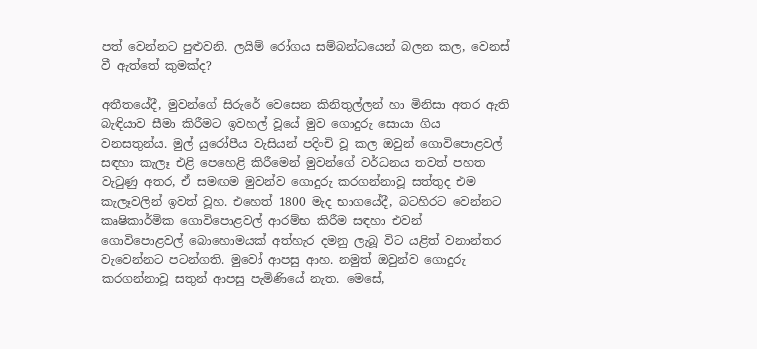පත් වෙන්නට පුළුවනි. ලයිම් රෝගය සම්බන්ධයෙන් බලන කල, වෙනස් වී ඇත්තේ කුමක්ද?

අතීතයේදී, මුවන්ගේ සිරුරේ වෙසෙන කිනිතුල්ලන් හා මිනිසා අතර ඇති බැඳියාව සීමා කිරීමට ඉවහල් වූයේ මුව ගොදුරු සොයා ගිය වනසතුන්ය. මුල් යුරෝපීය වැසියන් පදිංචි වූ කල ඔවුන් ගොවිපොළවල් සඳහා කැලෑ එළි පෙහෙළි කිරීමෙන් මුවන්ගේ වර්ධනය තවත් පහත වැටුණු අතර, ඒ සමඟම මුවන්ව ගොදුරු කරගන්නාවූ සත්තුද එම කැලෑවලින් ඉවත් වූහ. එහෙත් 1800 මැද භාගයේදී, බටහිරට වෙන්නට කෘෂිකාර්මික ගොවිපොළවල් ආරම්භ කිරීම සඳහා එවන් ගොවිපොළවල් බොහොමයක් අත්හැර දමනු ලැබූ විට යළිත් වනාන්තර වැවෙන්නට පටන්ගති. මුවෝ ආපසු ආහ. නමුත් ඔවුන්ව ගොදුරු කරගන්නාවූ සතුන් ආපසු පැමිණියේ නැත. මෙසේ,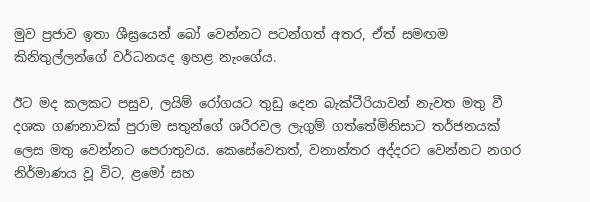මුව ප්‍රජාව ඉතා ශීඝ්‍රයෙන් බෝ වෙන්නට පටන්ගත් අතර, ඒත් සමඟම කිනිතුල්ලන්ගේ වර්ධනයද ඉහළ නැංගේය.

ඊට මද කලකට පසුව, ලයිම් රෝගයට තුඩු දෙන බැක්ටීරියාවන් නැවත මතු වී දශක ගණනාවක් පුරාම සතුන්ගේ ශරීරවල ලැගුම් ගත්තේමිනිසාට තර්ජනයක් ලෙස මතු වෙන්නට පෙරාතුවය. කෙසේවෙතත්, වනාන්තර අද්දරට වෙන්නට නගර නිර්මාණය වූ විට, ළමෝ සහ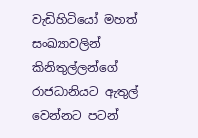වැඩිහිටියෝ මහත් සංඛ්‍යාවලින් කිනිතුල්ලන්ගේ රාජධානියට ඇතුල් වෙන්නට පටන්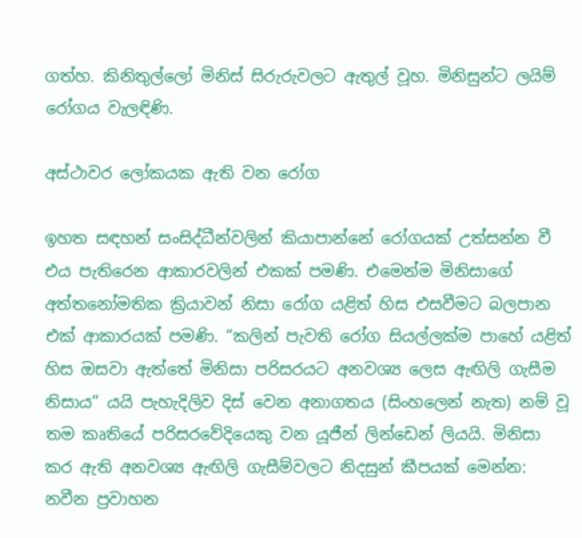ගත්හ. කිනිතුල්ලෝ මිනිස් සිරුරුවලට ඇතුල් වූහ. මිනිසුන්ට ලයිම් රෝගය වැලඳිණි.

අස්ථාවර ලෝකයක ඇති වන රෝග

ඉහත සඳහන් සංසිද්ධීන්වලින් කියාපාන්නේ රෝගයක් උත්සන්න වී එය පැතිරෙන ආකාරවලින් එකක් පමණි. එමෙන්ම මිනිසාගේ අත්තනෝමතික ක්‍රියාවන් නිසා රෝග යළිත් හිස එසවීමට බලපාන එක් ආකාරයක් පමණි. “කලින් පැවති රෝග සියල්ලක්ම පාහේ යළිත් හිස ඔසවා ඇත්තේ මිනිසා පරිසරයට අනවශ්‍ය ලෙස ඇඟිලි ගැසීම නිසාය” යයි පැහැදිලිව දිස් වෙන අනාගතය (සිංහලෙන් නැත) නම් වූ තම කෘතියේ පරිසරවේදියෙකු වන යූජීන් ලින්ඩෙන් ලියයි. මිනිසා කර ඇති අනවශ්‍ය ඇඟිලි ගැසීම්වලට නිදසුන් කීපයක් මෙන්න: නවීන ප්‍රවාහන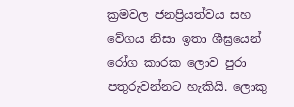ක්‍රමවල ජනප්‍රියත්වය සහ වේගය නිසා ඉතා ශීඝ්‍රයෙන් රෝග කාරක ලොව පුරා පතුරුවන්නට හැකියි. ලොකු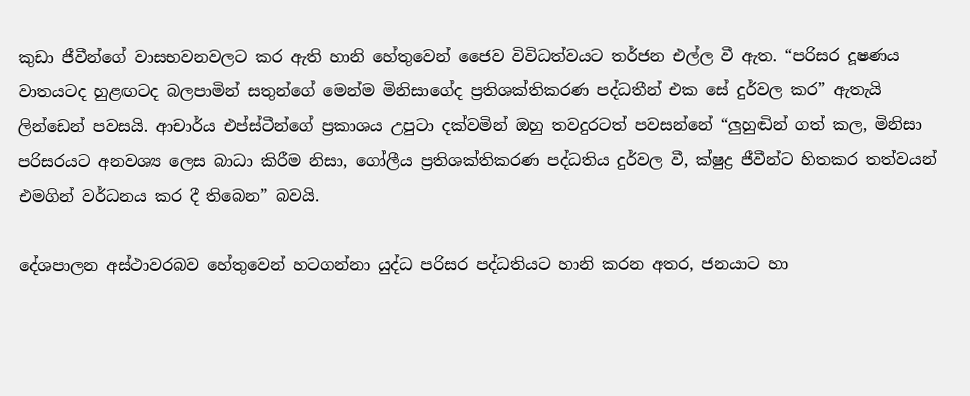කුඩා ජීවීන්ගේ වාසභවනවලට කර ඇති හානි හේතුවෙන් ජෛව විවිධත්වයට තර්ජන එල්ල වී ඇත. “පරිසර දූෂණය වාතයටද හුළඟටද බලපාමින් සතුන්ගේ මෙන්ම මිනිසාගේද ප්‍රතිශක්තිකරණ පද්ධතීන් එක සේ දුර්වල කර” ඇතැයි ලින්ඩෙන් පවසයි. ආචාර්ය එප්ස්ටීන්ගේ ප්‍රකාශය උපුටා දක්වමින් ඔහු තවදුරටත් පවසන්නේ “ලුහුඬින් ගත් කල, මිනිසා පරිසරයට අනවශ්‍ය ලෙස බාධා කිරීම නිසා, ගෝලීය ප්‍රතිශක්තිකරණ පද්ධතිය දුර්වල වී, ක්ෂුද්‍ර ජීවීන්ට හිතකර තත්වයන් එමගින් වර්ධනය කර දී තිබෙන” බවයි.

දේශපාලන අස්ථාවරබව හේතුවෙන් හටගන්නා යුද්ධ පරිසර පද්ධතියට හානි කරන අතර, ජනයාට හා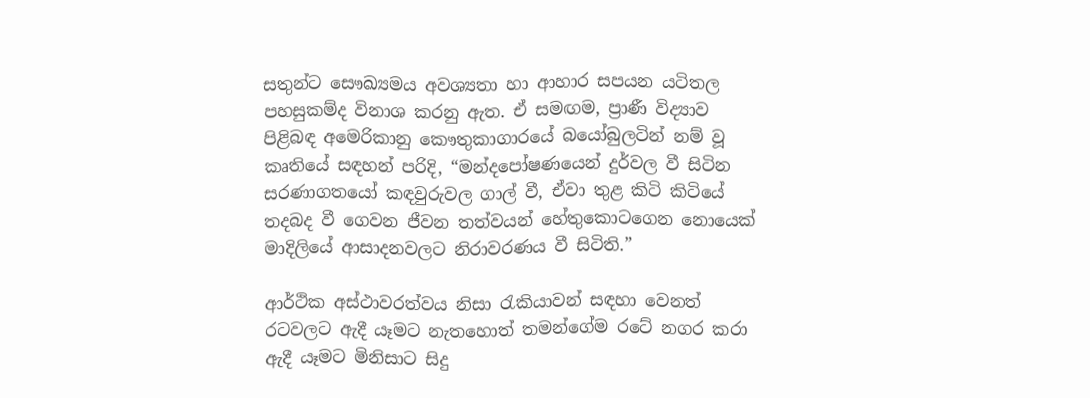සතුන්ට සෞඛ්‍යමය අවශ්‍යතා හා ආහාර සපයන යටිතල පහසුකම්ද විනාශ කරනු ඇත. ඒ සමඟම, ප්‍රාණී විද්‍යාව පිළිබඳ අමෙරිකානු කෞතුකාගාරයේ බයෝබුලටින් නම් වූ කෘතියේ සඳහන් පරිදි, “මන්දපෝෂණයෙන් දුර්වල වී සිටින සරණාගතයෝ කඳවුරුවල ගාල් වී, ඒවා තුළ කිටි කිටියේ තදබද වී ගෙවන ජීවන තත්වයන් හේතුකොටගෙන නොයෙක් මාදිලියේ ආසාදනවලට නිරාවරණය වී සිටිති.”

ආර්ථික අස්ථාවරත්වය නිසා රැකියාවන් සඳහා වෙනත් රටවලට ඇදී යෑමට නැතහොත් තමන්ගේම රටේ නගර කරා ඇදී යෑමට මිනිසාට සිදු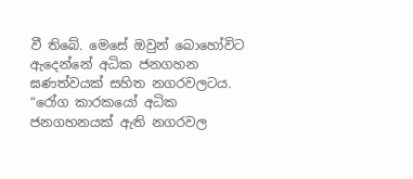වී තිබේ. මෙසේ ඔවුන් බොහෝවිට ඇදෙන්නේ අධික ජනගහන ඝණත්වයක් සහිත නගරවලටය. “රෝග කාරකයෝ අධික ජනගහනයක් ඇති නගරවල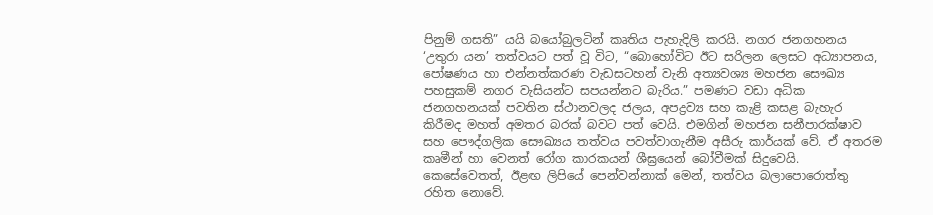පිනුම් ගසති” යයි බයෝබුලටින් කෘතිය පැහැදිලි කරයි. නගර ජනගහනය ‘උතුරා යන’ තත්වයට පත් වූ විට, “බොහෝවිට ඊට සරිලන ලෙසට අධ්‍යාපනය, පෝෂණය හා එන්නත්කරණ වැඩසටහන් වැනි අත්‍යවශ්‍ය මහජන සෞඛ්‍ය පහසුකම් නගර වැසියන්ට සපයන්නට බැරිය.” පමණට වඩා අධික ජනගහනයක් පවතින ස්ථානවලද ජලය, අපද්‍රව්‍ය සහ කැළි කසළ බැහැර කිරීමද මහත් අමතර බරක් බවට පත් වෙයි. එමගින් මහජන සනීපාරක්ෂාව සහ පෞද්ගලික සෞඛ්‍යය තත්වය පවත්වාගැනීම අසීරු කාර්යක් වේ. ඒ අතරම කෘමීන් හා වෙනත් රෝග කාරකයන් ශීඝ්‍රයෙන් බෝවීමක් සිදුවෙයි. කෙසේවෙතත්, ඊළඟ ලිපියේ පෙන්වන්නාක් මෙන්, තත්වය බලාපොරොත්තු රහිත නොවේ.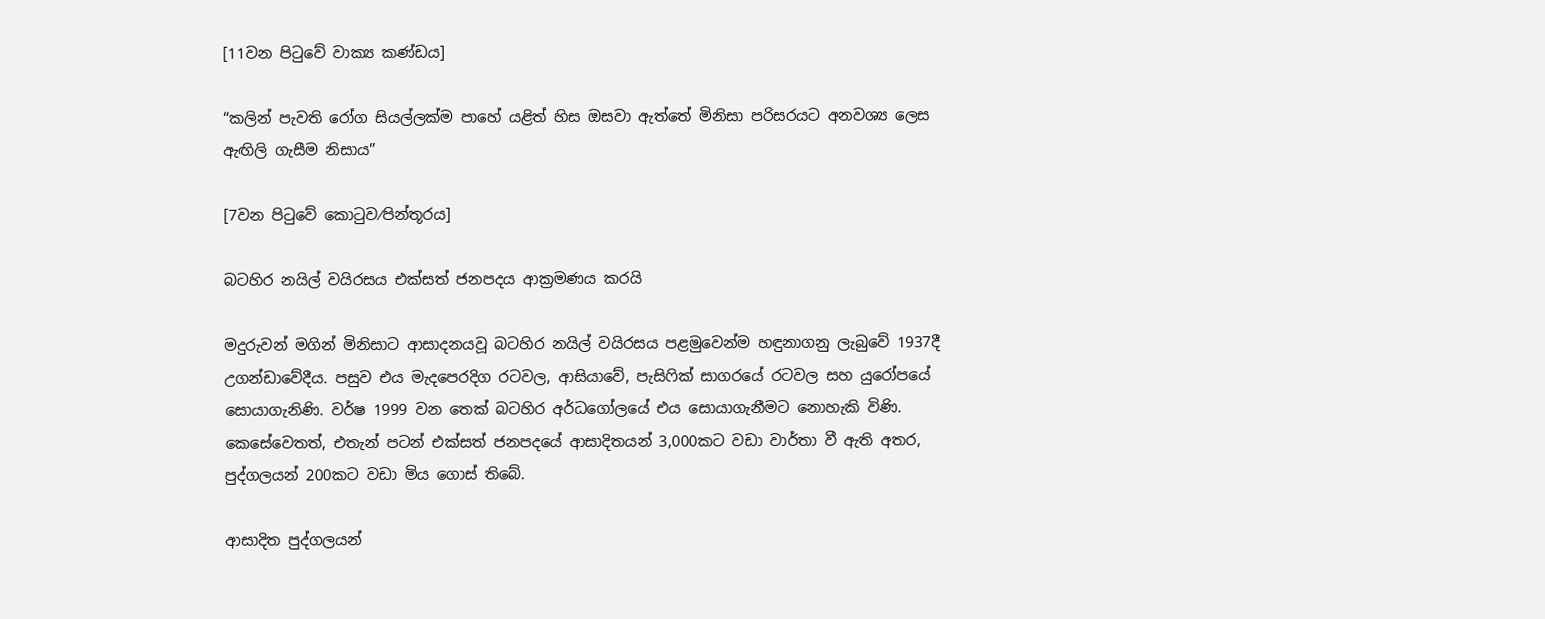[11වන පිටුවේ වාක්‍ය කණ්ඩය]

“කලින් පැවති රෝග සියල්ලක්ම පාහේ යළිත් හිස ඔසවා ඇත්තේ මිනිසා පරිසරයට අනවශ්‍ය ලෙස ඇඟිලි ගැසීම නිසාය”

[7වන පිටුවේ කොටුව⁄පින්තූරය]

බටහිර නයිල් වයිරසය එක්සත් ජනපදය ආක්‍රමණය කරයි

මදුරුවන් මගින් මිනිසාට ආසාදනයවූ බටහිර නයිල් වයිරසය පළමුවෙන්ම හඳුනාගනු ලැබුවේ 1937දී උගන්ඩාවේදීය. පසුව එය මැදපෙරදිග රටවල, ආසියාවේ, පැසිෆික් සාගරයේ රටවල සහ යුරෝපයේ සොයාගැනිණි. වර්ෂ 1999 වන තෙක් බටහිර අර්ධගෝලයේ එය සොයාගැනීමට නොහැකි විණි. කෙසේවෙතත්, එතැන් පටන් එක්සත් ජනපදයේ ආසාදිතයන් 3,000කට වඩා වාර්තා වී ඇති අතර, පුද්ගලයන් 200කට වඩා මිය ගොස් තිබේ.

ආසාදිත පුද්ගලයන්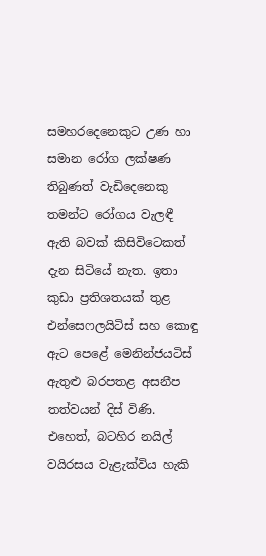සමහරදෙනෙකුට උණ හා සමාන රෝග ලක්ෂණ තිබුණත් වැඩිදෙනෙකු තමන්ට රෝගය වැලඳී ඇති බවක් කිසිවිටෙකත් දැන සිටියේ නැත. ඉතා කුඩා ප්‍රතිශතයක් තුළ එන්සෙෆලයිටිස් සහ කොඳු ඇට පෙළේ මෙනින්ජයටිස් ඇතුළු බරපතළ අසනීප තත්වයන් දිස් විණි. එහෙත්, බටහිර නයිල් වයිරසය වැළැක්විය හැකි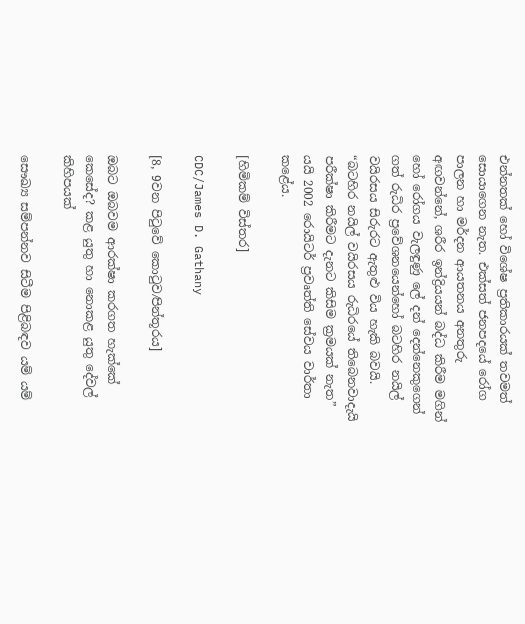එන්නතක් හෝ විශේෂ ප්‍රතිකාරයක් තවමත් සොයාගෙන නැත. එක්සත් ජනපදයේ රෝග පාලන හා මර්දන ආයතනය අනතුරු අඟවන්නේ, ශරීර ඉන්ද්‍රියයන් බද්ධ කිරීම මගින් හෝ රෝගය වැලඳුණු ලේ දන් දෙන්නෙකුගෙන් ගත් රුධිර ප්‍රවේශනයෙන්හෝ බටහිර නයිල් වයිරසය සිරුරට ඇතුළු විය හැකි බවයි. “බටහිර නයිල් වයිරසය රුධිරයේ තිබෙනවාදැයි පරීක්ෂා කිරීමට දැනට කිසිම ක්‍රමයක් නැත” යයි 2002 රොයිටර් ප්‍රවෘත්ති සේවය වාර්තා කළේය.

[හිමිකම් විස්තර]

CDC/James D. Gathany

[8, 9වන පිටුවේ කොටුව⁄පින්තූරය]

ඔබට ඔබවම ආරක්ෂා කරගත හැක්කේ කෙසේද? කළ යුතු හා නොකළ යුතු දේවල් කිහිපයක්

සෞඛ්‍ය සම්පන්නව සිටීම පිළිබඳව යම් යම්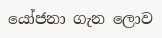යෝජනා ගැන ලොව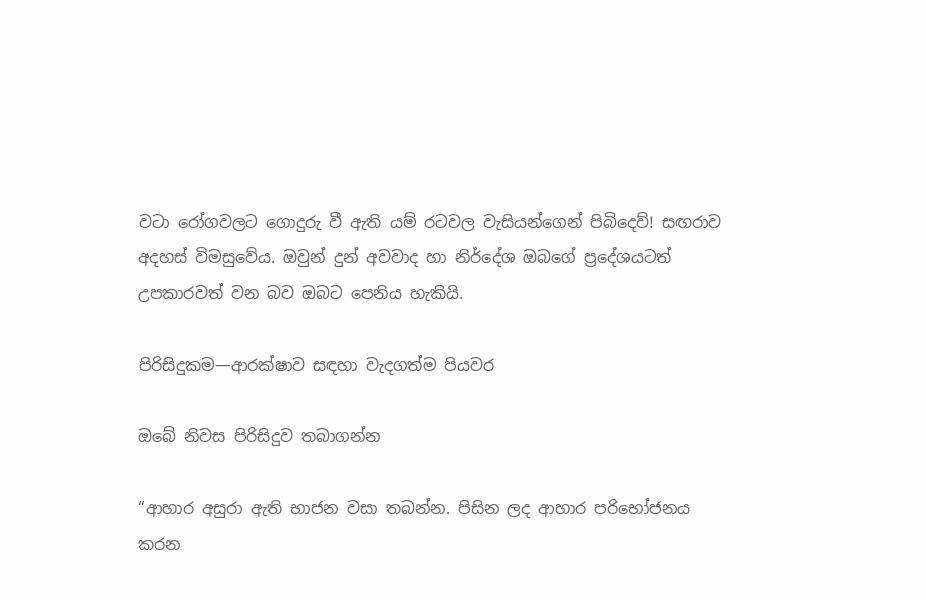වටා රෝගවලට ගොදුරු වී ඇති යම් රටවල වැසියන්ගෙන් පිබිදෙව්! සඟරාව අදහස් විමසුවේය. ඔවුන් දුන් අවවාද හා නිර්දේශ ඔබගේ ප්‍රදේශයටත් උපකාරවත් වන බව ඔබට පෙනිය හැකියි.

පිරිසිදුකම—ආරක්ෂාව සඳහා වැදගත්ම පියවර

ඔබේ නිවස පිරිසිදුව තබාගන්න

“ආහාර අසුරා ඇති භාජන වසා තබන්න. පිසින ලද ආහාර පරිභෝජනය කරන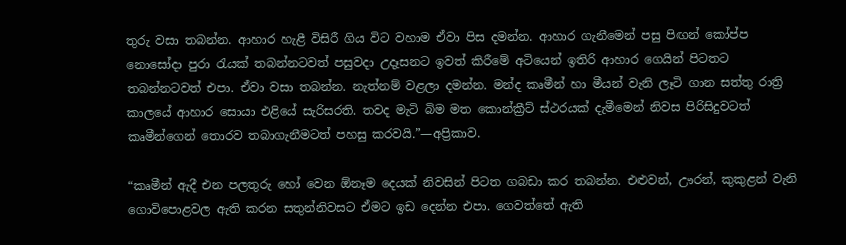තුරු වසා තබන්න. ආහාර හැළී විසිරී ගිය විට වහාම ඒවා පිස දමන්න. ආහාර ගැනීමෙන් පසු පිඟන් කෝප්ප නොසෝදා පුරා රැයක් තබන්නටවත් පසුවදා උදෑසනට ඉවත් කිරීමේ අටියෙන් ඉතිරි ආහාර ගෙයින් පිටතට තබන්නටවත් එපා. ඒවා වසා තබන්න. නැත්නම් වළලා දමන්න. මන්ද කෘමීන් හා මීයන් වැනි ලෑටි ගාන සත්තු රාත්‍රි කාලයේ ආහාර සොයා එළියේ සැරිසරති. තවද මැටි බිම මත කොන්ක්‍රීට් ස්ථරයක් දැමීමෙන් නිවස පිරිසිදුවටත් කෘමීන්ගෙන් තොරව තබාගැනීමටත් පහසු කරවයි.”—අප්‍රිකාව.

“කෘමීන් ඇදී එන පලතුරු හෝ වෙන ඕනෑම දෙයක් නිවසින් පිටත ගබඩා කර තබන්න. එළුවන්, ඌරන්, කුකුළන් වැනි ගොවිපොළවල ඇති කරන සතුන්නිවසට ඒමට ඉඩ දෙන්න එපා. ගෙවත්තේ ඇති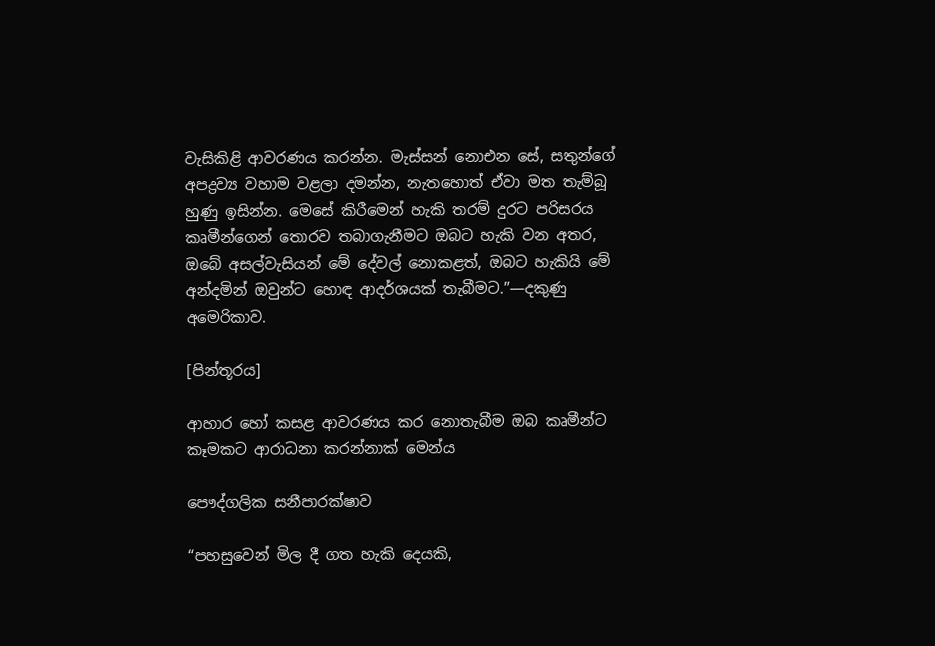වැසිකිළි ආවරණය කරන්න. මැස්සන් නොඑන සේ, සතුන්ගේ අපද්‍රව්‍ය වහාම වළලා දමන්න, නැතහොත් ඒවා මත තැම්බූ හුණු ඉසින්න. මෙසේ කිරීමෙන් හැකි තරම් දුරට පරිසරය කෘමීන්ගෙන් තොරව තබාගැනීමට ඔබට හැකි වන අතර, ඔබේ අසල්වැසියන් මේ දේවල් නොකළත්, ඔබට හැකියි මේ අන්දමින් ඔවුන්ට හොඳ ආදර්ශයක් තැබීමට.”—දකුණු අමෙරිකාව.

[පින්තූරය]

ආහාර හෝ කසළ ආවරණය කර නොතැබීම ඔබ කෘමීන්ට කෑමකට ආරාධනා කරන්නාක් මෙන්ය

පෞද්ගලික සනීපාරක්ෂාව

“පහසුවෙන් මිල දී ගත හැකි දෙයකි,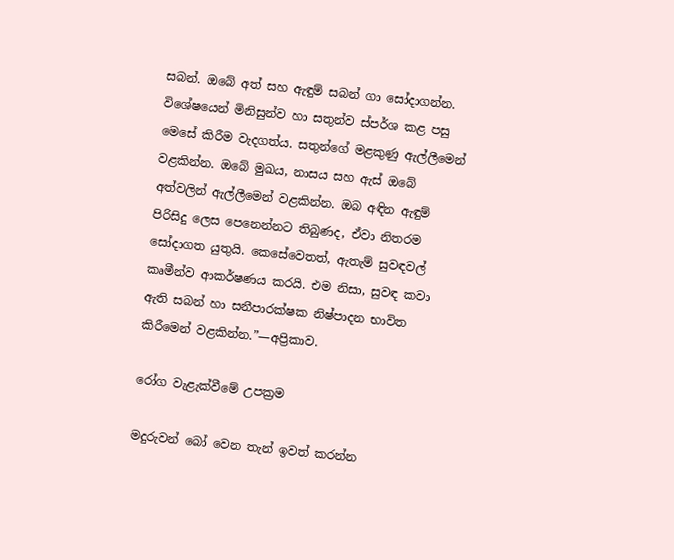සබන්. ඔබේ අත් සහ ඇඳුම් සබන් ගා සෝදාගන්න. විශේෂයෙන් මිනිසුන්ව හා සතුන්ව ස්පර්ශ කළ පසු මෙසේ කිරීම වැදගත්ය. සතුන්ගේ මළකුණු ඇල්ලීමෙන් වළකින්න. ඔබේ මුඛය, නාසය සහ ඇස් ඔබේ අත්වලින් ඇල්ලීමෙන් වළකින්න. ඔබ අඳින ඇඳුම් පිරිසිදු ලෙස පෙනෙන්නට තිබුණද, ඒවා නිතරම සෝදාගත යුතුයි. කෙසේවෙතත්, ඇතැම් සුවඳවල් කෘමීන්ව ආකර්ෂණය කරයි. එම නිසා, සුවඳ කවා ඇති සබන් හා සනීපාරක්ෂක නිෂ්පාදන භාවිත කිරීමෙන් වළකින්න.”—අප්‍රිකාව.

රෝග වැළැක්වීමේ උපක්‍රම

මදුරුවන් බෝ වෙන තැන් ඉවත් කරන්න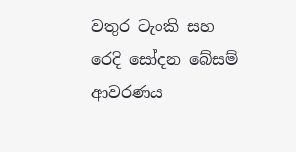වතුර ටැංකි සහ රෙදි සෝදන බේසම් ආවරණය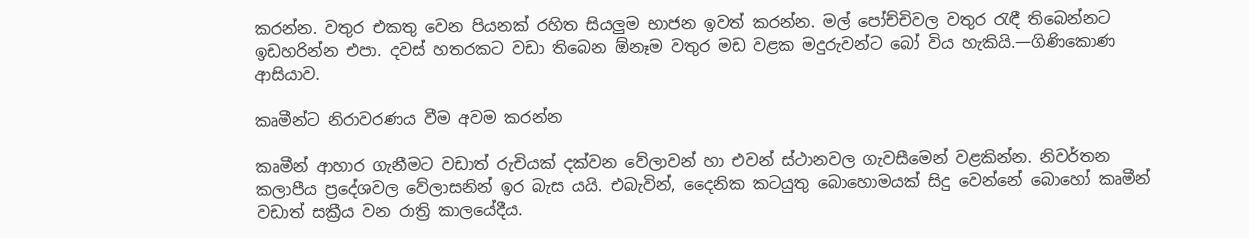කරන්න. වතුර එකතු වෙන පියනක් රහිත සියලුම භාජන ඉවත් කරන්න. මල් පෝච්චිවල වතුර රැඳී තිබෙන්නට ඉඩහරින්න එපා. දවස් හතරකට වඩා තිබෙන ඕනෑම වතුර මඩ වළක මදුරුවන්ට බෝ විය හැකියි.—ගිණිකොණ ආසියාව.

කෘමීන්ට නිරාවරණය වීම අවම කරන්න

කෘමීන් ආහාර ගැනීමට වඩාත් රුචියක් දක්වන වේලාවන් හා එවන් ස්ථානවල ගැවසීමෙන් වළකින්න. නිවර්තන කලාපීය ප්‍රදේශවල වේලාසනින් ඉර බැස යයි. එබැවින්, දෛනික කටයුතු බොහොමයක් සිදු වෙන්නේ බොහෝ කෘමීන් වඩාත් සක්‍රීය වන රාත්‍රි කාලයේදීය.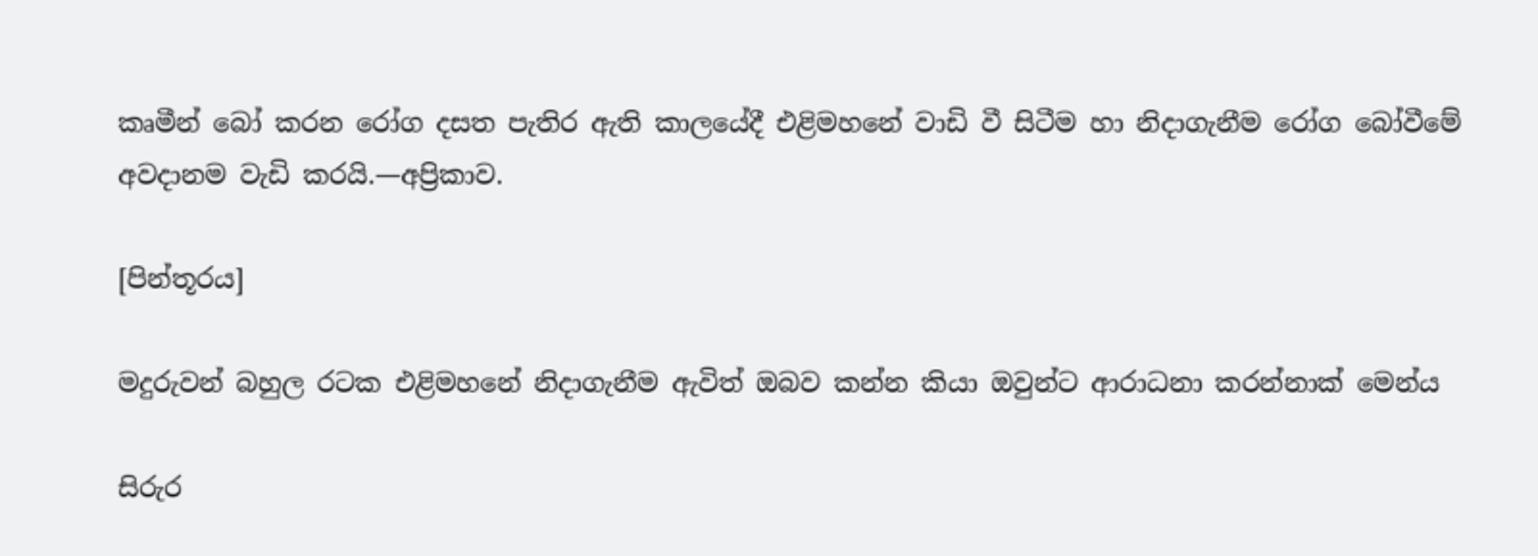කෘමීන් බෝ කරන රෝග දසත පැතිර ඇති කාලයේදී එළිමහනේ වාඩි වී සිටීම හා නිදාගැනීම රෝග බෝවීමේ අවදානම වැඩි කරයි.—අප්‍රිකාව.

[පින්තූරය]

මදුරුවන් බහුල රටක එළිමහනේ නිදාගැනීම ඇවිත් ඔබව කන්න කියා ඔවුන්ට ආරාධනා කරන්නාක් මෙන්ය

සිරුර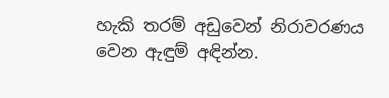හැකි තරම් අඩුවෙන් නිරාවරණය වෙන ඇඳුම් අඳින්න.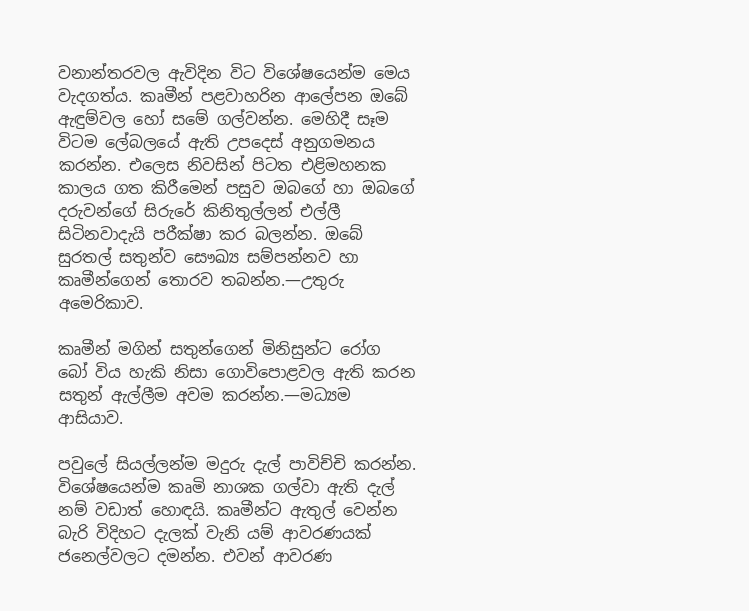වනාන්තරවල ඇවිදින විට විශේෂයෙන්ම මෙය වැදගත්ය. කෘමීන් පළවාහරින ආලේපන ඔබේ ඇඳුම්වල හෝ සමේ ගල්වන්න. මෙහිදී සෑම විටම ලේබලයේ ඇති උපදෙස් අනුගමනය කරන්න. එලෙස නිවසින් පිටත එළිමහනක කාලය ගත කිරීමෙන් පසුව ඔබගේ හා ඔබගේ දරුවන්ගේ සිරුරේ කිනිතුල්ලන් එල්ලී සිටිනවාදැයි පරීක්ෂා කර බලන්න. ඔබේ සුරතල් සතුන්ව සෞඛ්‍ය සම්පන්නව හා කෘමීන්ගෙන් තොරව තබන්න.—උතුරු අමෙරිකාව.

කෘමීන් මගින් සතුන්ගෙන් මිනිසුන්ට රෝග බෝ විය හැකි නිසා ගොවිපොළවල ඇති කරන සතුන් ඇල්ලීම අවම කරන්න.—මධ්‍යම ආසියාව.

පවුලේ සියල්ලන්ම මදුරු දැල් පාවිච්චි කරන්න. විශේෂයෙන්ම කෘමි නාශක ගල්වා ඇති දැල් නම් වඩාත් හොඳයි. කෘමීන්ට ඇතුල් වෙන්න බැරි විදිහට දැලක් වැනි යම් ආවරණයක් ජනෙල්වලට දමන්න. එවන් ආවරණ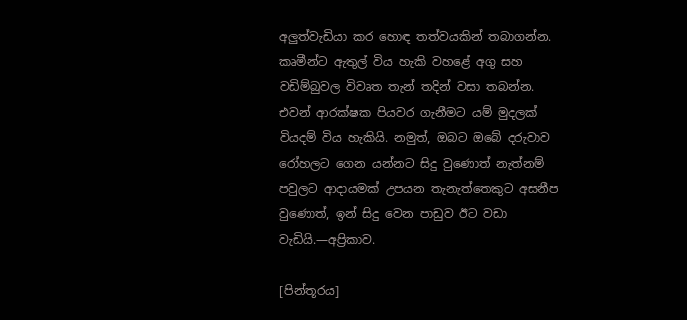අලුත්වැඩියා කර හොඳ තත්වයකින් තබාගන්න. කෘමීන්ට ඇතුල් විය හැකි වහළේ අගු සහ වඩිම්බුවල විවෘත තැන් තදින් වසා තබන්න. එවන් ආරක්ෂක පියවර ගැනීමට යම් මුදලක් වියදම් විය හැකියි. නමුත්, ඔබට ඔබේ දරුවාව රෝහලට ගෙන යන්නට සිදු වුණොත් නැත්නම් පවුලට ආදායමක් උපයන තැනැත්තෙකුට අසනීප වුණොත්, ඉන් සිදු වෙන පාඩුව ඊට වඩා වැඩියි.—අප්‍රිකාව.

[පින්තූරය]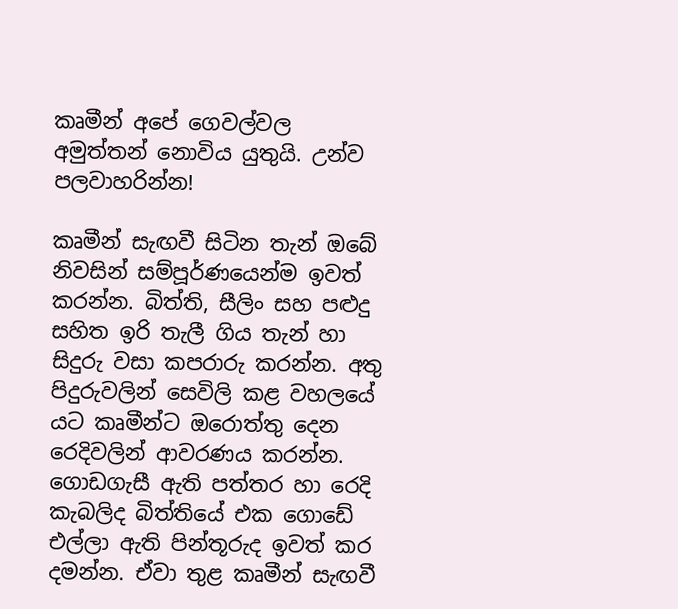කෘමීන් අපේ ගෙවල්වල අමුත්තන් නොවිය යුතුයි. උන්ව පලවාහරින්න!

කෘමීන් සැඟවී සිටින තැන් ඔබේ නිවසින් සම්පූර්ණයෙන්ම ඉවත් කරන්න. බිත්ති, සීලිං සහ පළුදු සහිත ඉරි තැලී ගිය තැන් හා සිදුරු වසා කපරාරු කරන්න. අතු පිදුරුවලින් සෙවිලි කළ වහලයේ යට කෘමීන්ට ඔරොත්තු දෙන රෙදිවලින් ආවරණය කරන්න. ගොඩගැසී ඇති පත්තර හා රෙදි කැබලිද බිත්තියේ එක ගොඩේ එල්ලා ඇති පින්තූරුද ඉවත් කර දමන්න. ඒවා තුළ කෘමීන් සැඟවී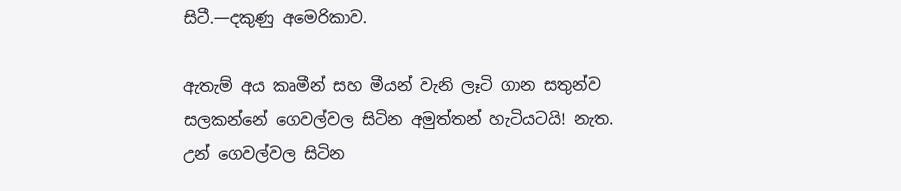සිටී.—දකුණු අමෙරිකාව.

ඇතැම් අය කෘමීන් සහ මීයන් වැනි ලෑටි ගාන සතුන්ව සලකන්නේ ගෙවල්වල සිටින අමුත්තන් හැටියටයි! නැත. උන් ගෙවල්වල සිටින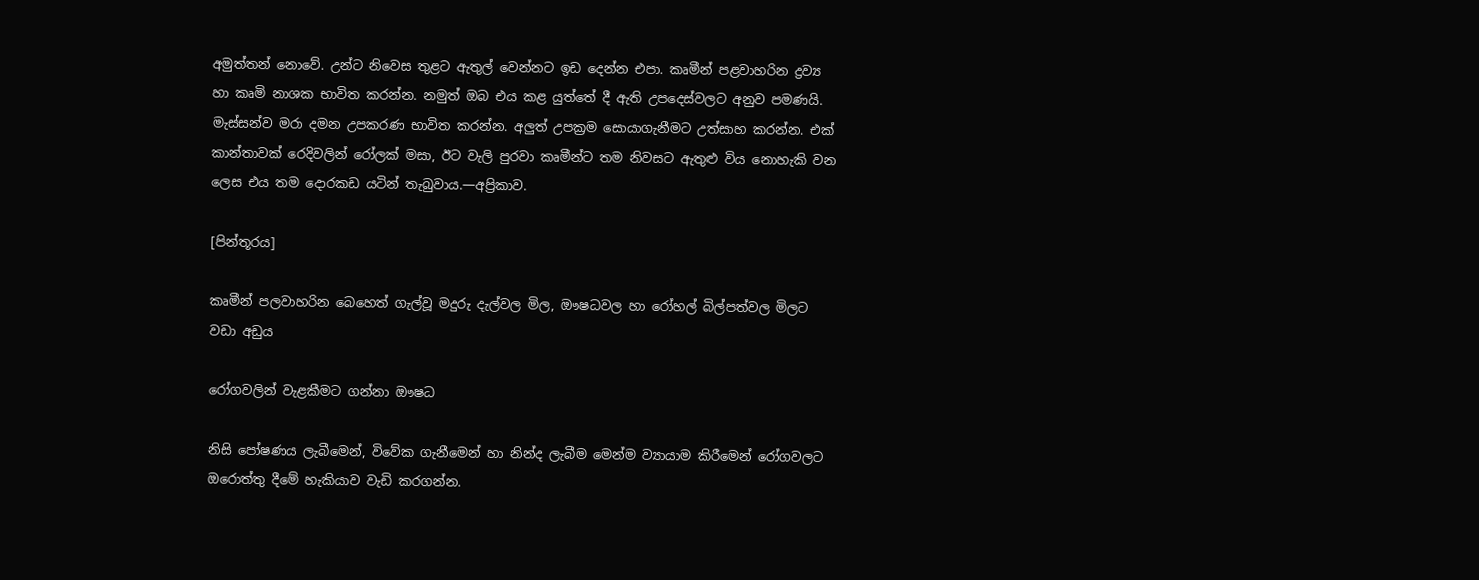අමුත්තන් නොවේ. උන්ට නිවෙස තුළට ඇතුල් වෙන්නට ඉඩ දෙන්න එපා. කෘමීන් පළවාහරින ද්‍රව්‍ය හා කෘමි නාශක භාවිත කරන්න. නමුත් ඔබ එය කළ යුත්තේ දී ඇති උපදෙස්වලට අනුව පමණයි. මැස්සන්ව මරා දමන උපකරණ භාවිත කරන්න. අලුත් උපක්‍රම සොයාගැනීමට උත්සාහ කරන්න. එක් කාන්තාවක් රෙදිවලින් රෝලක් මසා, ඊට වැලි පුරවා කෘමීන්ට තම නිවසට ඇතුළු විය නොහැකි වන ලෙස එය තම දොරකඩ යටින් තැබුවාය.—අප්‍රිකාව.

[පින්තූරය]

කෘමීන් පලවාහරින බෙහෙත් ගැල්වූ මදුරු දැල්වල මිල, ඖෂධවල හා රෝහල් බිල්පත්වල මිලට වඩා අඩුය

රෝගවලින් වැළකීමට ගන්නා ඖෂධ

නිසි පෝෂණය ලැබීමෙන්, විවේක ගැනීමෙන් හා නින්ද ලැබීම මෙන්ම ව්‍යායාම කිරීමෙන් රෝගවලට ඔරොත්තු දීමේ හැකියාව වැඩි කරගන්න.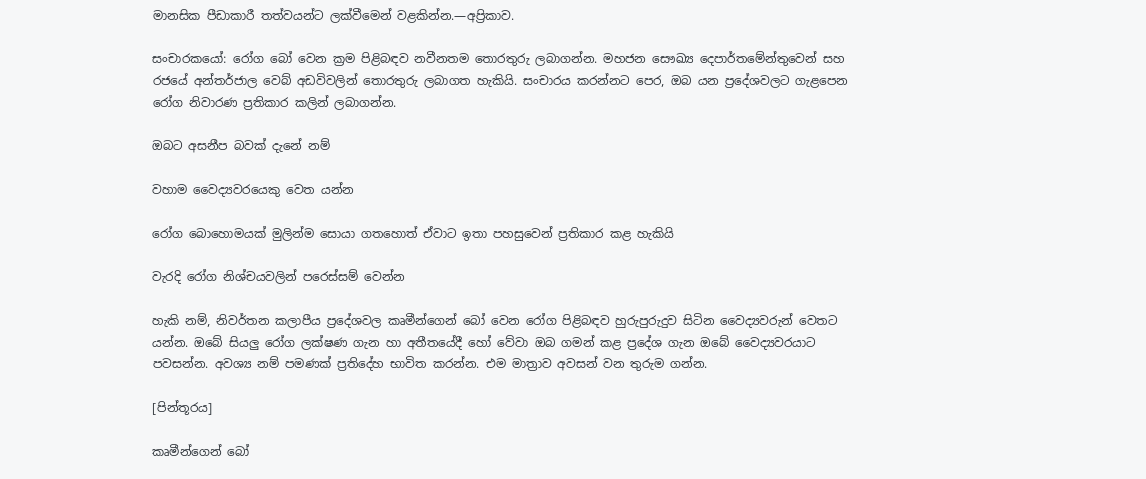මානසික පීඩාකාරී තත්වයන්ට ලක්වීමෙන් වළකින්න.—අප්‍රිකාව.

සංචාරකයෝ: රෝග බෝ වෙන ක්‍රම පිළිබඳව නවීනතම තොරතුරු ලබාගන්න. මහජන සෞඛ්‍ය දෙපාර්තමේන්තුවෙන් සහ රජයේ අන්තර්ජාල වෙබ් අඩවිවලින් තොරතුරු ලබාගත හැකියි. සංචාරය කරන්නට පෙර, ඔබ යන ප්‍රදේශවලට ගැළපෙන රෝග නිවාරණ ප්‍රතිකාර කලින් ලබාගන්න.

ඔබට අසනීප බවක් දැනේ නම්

වහාම වෛද්‍යවරයෙකු වෙත යන්න

රෝග බොහොමයක් මුලින්ම සොයා ගතහොත් ඒවාට ඉතා පහසුවෙන් ප්‍රතිකාර කළ හැකියි

වැරදි රෝග නිශ්චයවලින් පරෙස්සම් වෙන්න

හැකි නම්, නිවර්තන කලාපීය ප්‍රදේශවල කෘමීන්ගෙන් බෝ වෙන රෝග පිළිබඳව හුරුපුරුදුව සිටින වෛද්‍යවරුන් වෙතට යන්න. ඔබේ සියලු රෝග ලක්ෂණ ගැන හා අතීතයේදී හෝ වේවා ඔබ ගමන් කළ ප්‍රදේශ ගැන ඔබේ වෛද්‍යවරයාට පවසන්න. අවශ්‍ය නම් පමණක් ප්‍රතිදේහ භාවිත කරන්න. එම මාත්‍රාව අවසන් වන තුරුම ගන්න.

[පින්තූරය]

කෘමීන්ගෙන් බෝ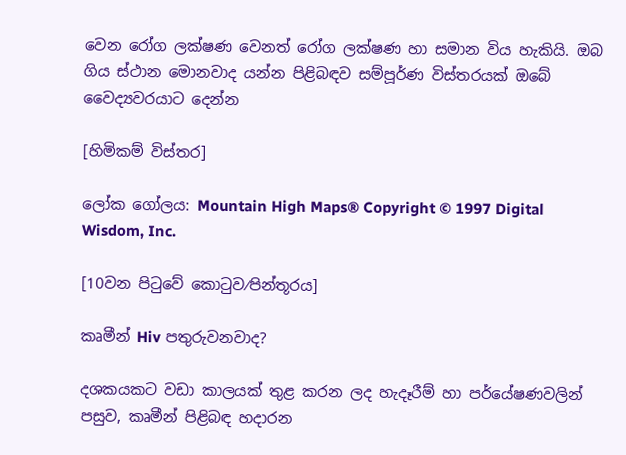වෙන රෝග ලක්ෂණ වෙනත් රෝග ලක්ෂණ හා සමාන විය හැකියි. ඔබ ගිය ස්ථාන මොනවාද යන්න පිළිබඳව සම්පූර්ණ විස්තරයක් ඔබේ වෛද්‍යවරයාට දෙන්න

[හිමිකම් විස්තර]

ලෝක ගෝලය: Mountain High Maps® Copyright © 1997 Digital Wisdom, Inc.

[10වන පිටුවේ කොටුව⁄පින්තූරය]

කෘමීන් Hiv පතුරුවනවාද?

දශකයකට වඩා කාලයක් තුළ කරන ලද හැදෑරීම් හා පර්යේෂණවලින් පසුව, කෘමීන් පිළිබඳ හදාරන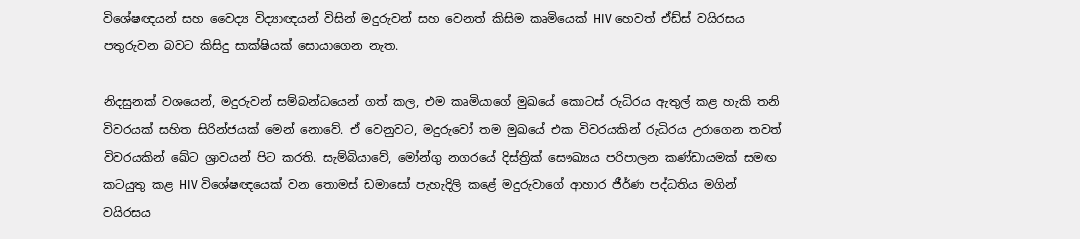විශේෂඥයන් සහ වෛද්‍ය විද්‍යාඥයන් විසින් මදුරුවන් සහ වෙනත් කිසිම කෘමියෙක් HIV හෙවත් ඒඩ්ස් වයිරසය පතුරුවන බවට කිසිදු සාක්ෂියක් සොයාගෙන නැත.

නිදසුනක් වශයෙන්, මදුරුවන් සම්බන්ධයෙන් ගත් කල, එම කෘමියාගේ මුඛයේ කොටස් රුධිරය ඇතුල් කළ හැකි තනි විවරයක් සහිත සිරින්ජයක් මෙන් නොවේ. ඒ වෙනුවට, මදුරුවෝ තම මුඛයේ එක විවරයකින් රුධිරය උරාගෙන තවත් විවරයකින් ඛේට ශ්‍රාවයන් පිට කරති. සැම්බියාවේ, මෝන්ගු නගරයේ දිස්ත්‍රික් සෞඛ්‍යය පරිපාලන කණ්ඩායමක් සමඟ කටයුතු කළ HIV විශේෂඥයෙක් වන තොමස් ඩමාසෝ පැහැදිලි කළේ මදුරුවාගේ ආහාර ජීර්ණ පද්ධතිය මගින් වයිරසය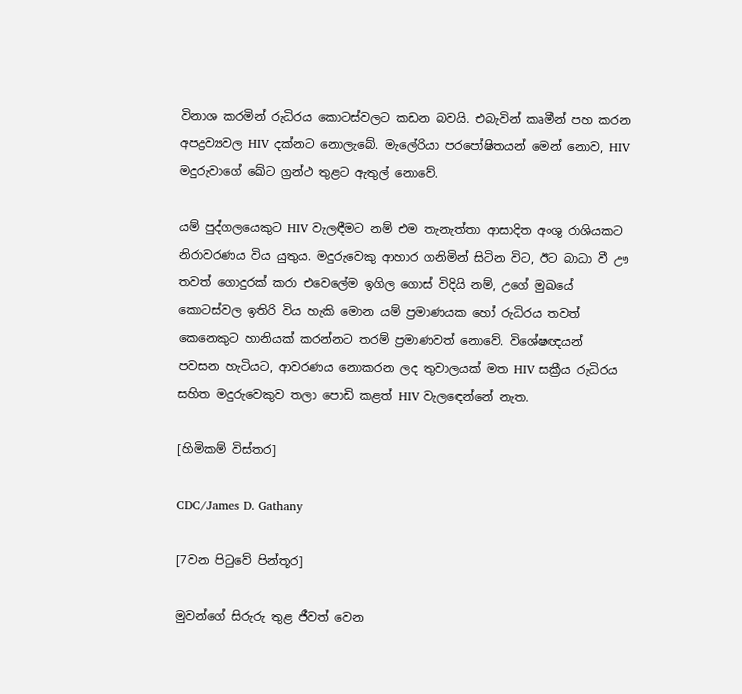විනාශ කරමින් රුධිරය කොටස්වලට කඩන බවයි. එබැවින් කෘමීන් පහ කරන අපද්‍රව්‍යවල HIV දක්නට නොලැබේ. මැලේරියා පරපෝෂිතයන් මෙන් නොව, HIV මදුරුවාගේ ඛේට ග්‍රන්ථ තුළට ඇතුල් නොවේ.

යම් පුද්ගලයෙකුට HIV වැලඳීමට නම් එම තැනැත්තා ආසාදිත අංශු රාශියකට නිරාවරණය විය යුතුය. මදුරුවෙකු ආහාර ගනිමින් සිටින විට, ඊට බාධා වී ඌ තවත් ගොදුරක් කරා එවෙලේම ඉගිල ගොස් විදියි නම්, උගේ මුඛයේ කොටස්වල ඉතිරි විය හැකි මොන යම් ප්‍රමාණයක හෝ රුධිරය තවත් කෙනෙකුට හානියක් කරන්නට තරම් ප්‍රමාණවත් නොවේ. විශේෂඥයන් පවසන හැටියට, ආවරණය නොකරන ලද තුවාලයක් මත HIV සක්‍රීය රුධිරය සහිත මදුරුවෙකුව තලා පොඩි කළත් HIV වැලඳෙන්නේ නැත.

[හිමිකම් විස්තර]

CDC/James D. Gathany

[7වන පිටුවේ පින්තූර]

මුවන්ගේ සිරුරු තුළ ජීවත් වෙන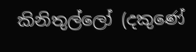කිනිතුල්ලෝ (දකුණේ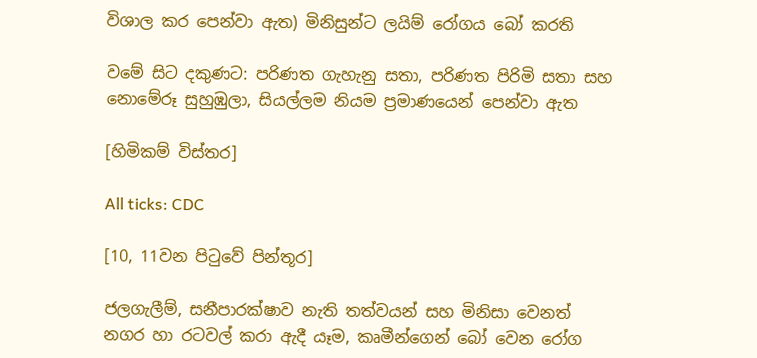විශාල කර පෙන්වා ඇත) මිනිසුන්ට ලයිම් රෝගය බෝ කරති

වමේ සිට දකුණට: පරිණත ගැහැනු සතා, පරිණත පිරිමි සතා සහ නොමේරූ සුහුඹුලා, සියල්ලම නියම ප්‍රමාණයෙන් පෙන්වා ඇත

[හිමිකම් විස්තර]

All ticks: CDC

[10, 11වන පිටුවේ පින්තූර]

ජලගැලීම්, සනීපාරක්ෂාව නැති තත්වයන් සහ මිනිසා වෙනත් නගර හා රටවල් කරා ඇදී යෑම, කෘමීන්ගෙන් බෝ වෙන රෝග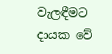වැලඳීමට දායක වේ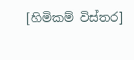[හිමිකම් විස්තර]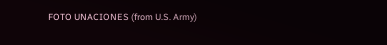FOTO UNACIONES (from U.S. Army)